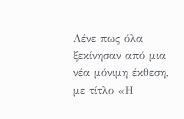Λένε πως όλα ξεκίνησαν από μια νέα μόνιμη έκθεση, με τίτλο «Η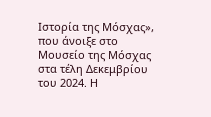Ιστορία της Μόσχας», που άνοιξε στο Μουσείο της Μόσχας στα τέλη Δεκεμβρίου του 2024. Η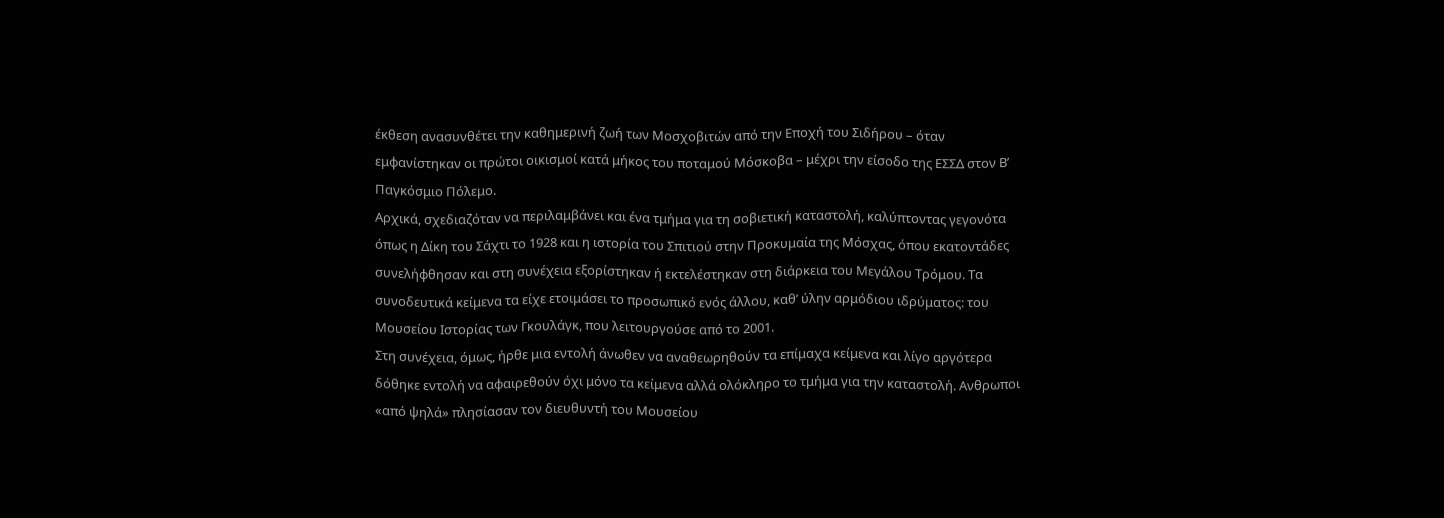έκθεση ανασυνθέτει την καθημερινή ζωή των Μοσχοβιτών από την Εποχή του Σιδήρου – όταν εμφανίστηκαν οι πρώτοι οικισμοί κατά μήκος του ποταμού Μόσκοβα – μέχρι την είσοδο της ΕΣΣΔ στον Β’ Παγκόσμιο Πόλεμο.
Αρχικά, σχεδιαζόταν να περιλαμβάνει και ένα τμήμα για τη σοβιετική καταστολή, καλύπτοντας γεγονότα όπως η Δίκη του Σάχτι το 1928 και η ιστορία του Σπιτιού στην Προκυμαία της Μόσχας, όπου εκατοντάδες συνελήφθησαν και στη συνέχεια εξορίστηκαν ή εκτελέστηκαν στη διάρκεια του Μεγάλου Τρόμου. Τα συνοδευτικά κείμενα τα είχε ετοιμάσει το προσωπικό ενός άλλου, καθ’ ύλην αρμόδιου ιδρύματος: του Μουσείου Ιστορίας των Γκουλάγκ, που λειτουργούσε από το 2001.
Στη συνέχεια, όμως, ήρθε μια εντολή άνωθεν να αναθεωρηθούν τα επίμαχα κείμενα και λίγο αργότερα δόθηκε εντολή να αφαιρεθούν όχι μόνο τα κείμενα αλλά ολόκληρο το τμήμα για την καταστολή. Ανθρωποι «από ψηλά» πλησίασαν τον διευθυντή του Μουσείου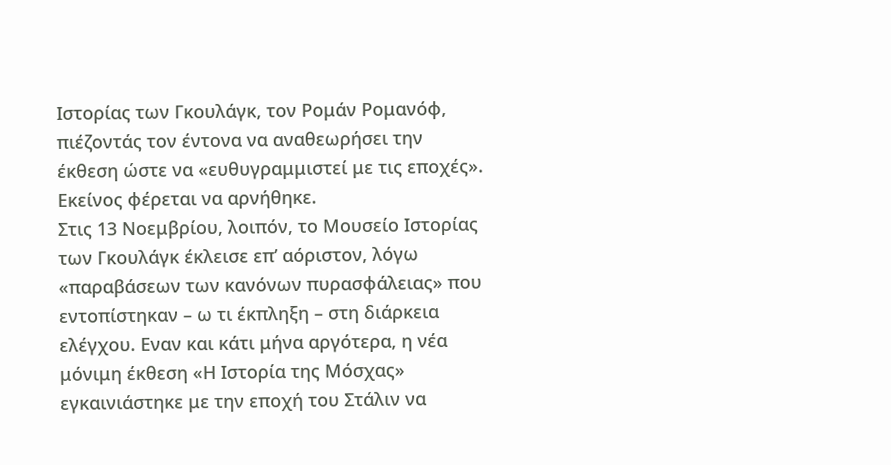Ιστορίας των Γκουλάγκ, τον Ρομάν Ρομανόφ, πιέζοντάς τον έντονα να αναθεωρήσει την έκθεση ώστε να «ευθυγραμμιστεί με τις εποχές». Εκείνος φέρεται να αρνήθηκε.
Στις 13 Νοεμβρίου, λοιπόν, το Μουσείο Ιστορίας των Γκουλάγκ έκλεισε επ’ αόριστον, λόγω «παραβάσεων των κανόνων πυρασφάλειας» που εντοπίστηκαν – ω τι έκπληξη – στη διάρκεια ελέγχου. Εναν και κάτι μήνα αργότερα, η νέα μόνιμη έκθεση «Η Ιστορία της Μόσχας» εγκαινιάστηκε με την εποχή του Στάλιν να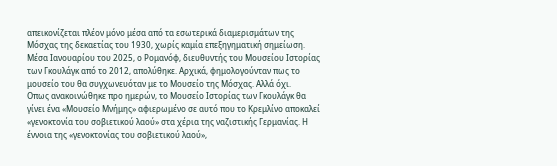απεικονίζεται πλέον μόνο μέσα από τα εσωτερικά διαμερισμάτων της Μόσχας της δεκαετίας του 1930, χωρίς καμία επεξηγηματική σημείωση. Μέσα Ιανουαρίου του 2025, ο Ρομανόφ, διευθυντής του Μουσείου Ιστορίας των Γκουλάγκ από το 2012, απολύθηκε. Αρχικά, φημολογούνταν πως το μουσείο του θα συγχωνευόταν με το Μουσείο της Μόσχας. Αλλά όχι.
Οπως ανακοινώθηκε προ ημερών, το Μουσείο Ιστορίας των Γκουλάγκ θα γίνει ένα «Μουσείο Μνήμης» αφιερωμένο σε αυτό που το Κρεμλίνο αποκαλεί «γενοκτονία του σοβιετικού λαού» στα χέρια της ναζιστικής Γερμανίας. Η έννοια της «γενοκτονίας του σοβιετικού λαού»,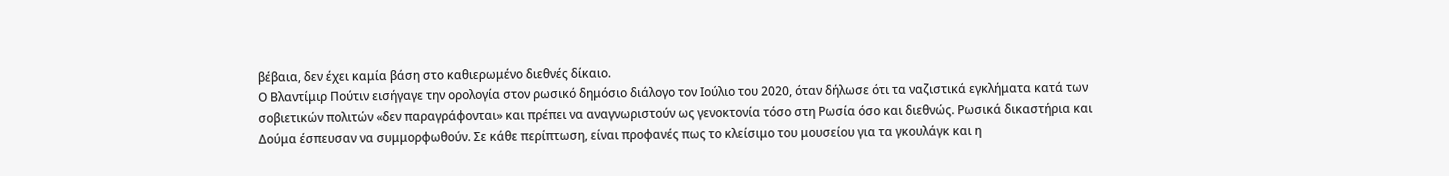βέβαια, δεν έχει καμία βάση στο καθιερωμένο διεθνές δίκαιο.
Ο Βλαντίμιρ Πούτιν εισήγαγε την ορολογία στον ρωσικό δημόσιο διάλογο τον Ιούλιο του 2020, όταν δήλωσε ότι τα ναζιστικά εγκλήματα κατά των σοβιετικών πολιτών «δεν παραγράφονται» και πρέπει να αναγνωριστούν ως γενοκτονία τόσο στη Ρωσία όσο και διεθνώς. Ρωσικά δικαστήρια και Δούμα έσπευσαν να συμμορφωθούν. Σε κάθε περίπτωση, είναι προφανές πως το κλείσιμο του μουσείου για τα γκουλάγκ και η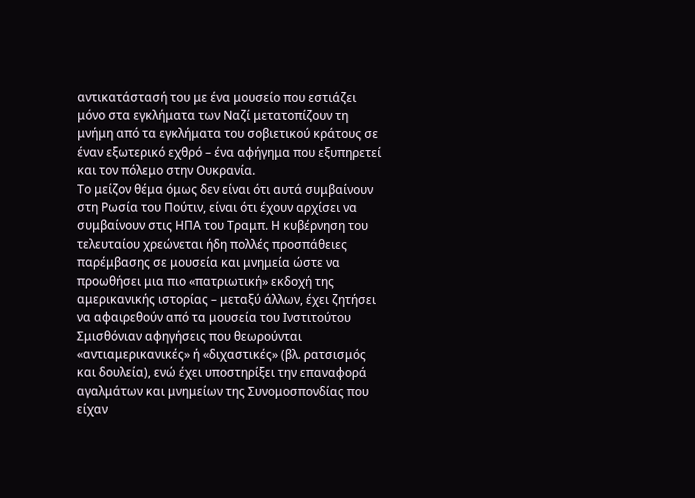αντικατάστασή του με ένα μουσείο που εστιάζει μόνο στα εγκλήματα των Ναζί μετατοπίζουν τη μνήμη από τα εγκλήματα του σοβιετικού κράτους σε έναν εξωτερικό εχθρό – ένα αφήγημα που εξυπηρετεί και τον πόλεμο στην Ουκρανία.
Το μείζον θέμα όμως δεν είναι ότι αυτά συμβαίνουν στη Ρωσία του Πούτιν, είναι ότι έχουν αρχίσει να συμβαίνουν στις ΗΠΑ του Τραμπ. Η κυβέρνηση του τελευταίου χρεώνεται ήδη πολλές προσπάθειες παρέμβασης σε μουσεία και μνημεία ώστε να προωθήσει μια πιο «πατριωτική» εκδοχή της αμερικανικής ιστορίας – μεταξύ άλλων, έχει ζητήσει να αφαιρεθούν από τα μουσεία του Ινστιτούτου Σμισθόνιαν αφηγήσεις που θεωρούνται «αντιαμερικανικές» ή «διχαστικές» (βλ. ρατσισμός και δουλεία), ενώ έχει υποστηρίξει την επαναφορά αγαλμάτων και μνημείων της Συνομοσπονδίας που είχαν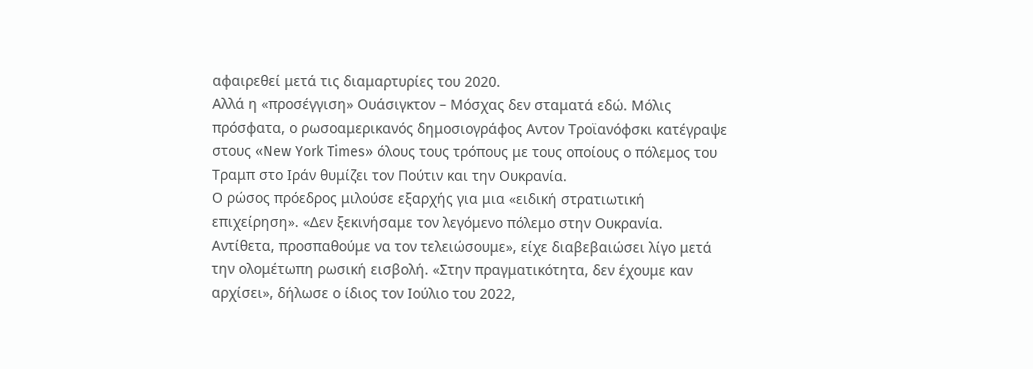αφαιρεθεί μετά τις διαμαρτυρίες του 2020.
Αλλά η «προσέγγιση» Ουάσιγκτον – Μόσχας δεν σταματά εδώ. Μόλις πρόσφατα, ο ρωσοαμερικανός δημοσιογράφος Αντον Τροϊανόφσκι κατέγραψε στους «New York Times» όλους τους τρόπους με τους οποίους ο πόλεμος του Τραμπ στο Ιράν θυμίζει τον Πούτιν και την Ουκρανία.
Ο ρώσος πρόεδρος μιλούσε εξαρχής για μια «ειδική στρατιωτική επιχείρηση». «Δεν ξεκινήσαμε τον λεγόμενο πόλεμο στην Ουκρανία. Αντίθετα, προσπαθούμε να τον τελειώσουμε», είχε διαβεβαιώσει λίγο μετά την ολομέτωπη ρωσική εισβολή. «Στην πραγματικότητα, δεν έχουμε καν αρχίσει», δήλωσε ο ίδιος τον Ιούλιο του 2022,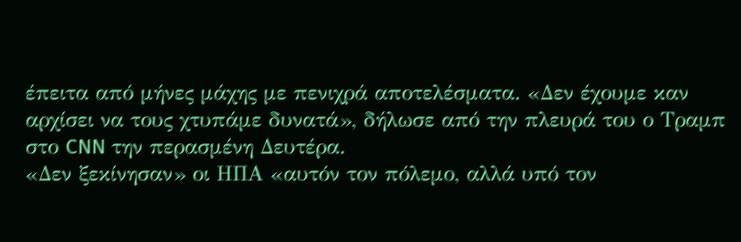έπειτα από μήνες μάχης με πενιχρά αποτελέσματα. «Δεν έχουμε καν αρχίσει να τους χτυπάμε δυνατά», δήλωσε από την πλευρά του ο Τραμπ στο CNN την περασμένη Δευτέρα.
«Δεν ξεκίνησαν» οι ΗΠΑ «αυτόν τον πόλεμο, αλλά υπό τον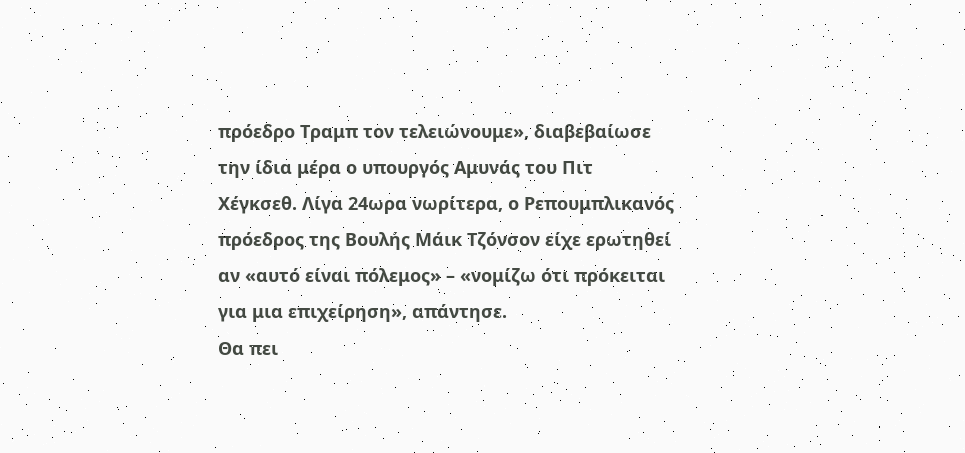πρόεδρο Τραμπ τον τελειώνουμε», διαβεβαίωσε την ίδια μέρα ο υπουργός Αμυνάς του Πιτ Χέγκσεθ. Λίγα 24ωρα νωρίτερα, ο Ρεπουμπλικανός πρόεδρος της Βουλής Μάικ Τζόνσον είχε ερωτηθεί αν «αυτό είναι πόλεμος» – «νομίζω ότι πρόκειται για μια επιχείρηση», απάντησε.
Θα πει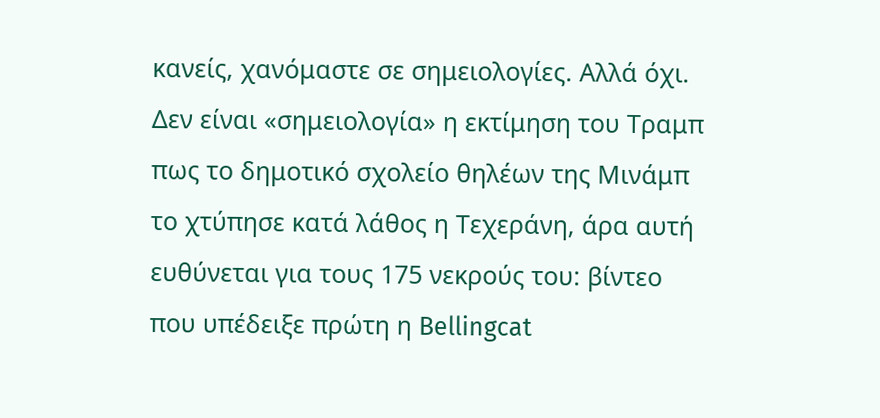κανείς, χανόμαστε σε σημειολογίες. Αλλά όχι. Δεν είναι «σημειολογία» η εκτίμηση του Τραμπ πως το δημοτικό σχολείο θηλέων της Μινάμπ το χτύπησε κατά λάθος η Τεχεράνη, άρα αυτή ευθύνεται για τους 175 νεκρούς του: βίντεο που υπέδειξε πρώτη η Bellingcat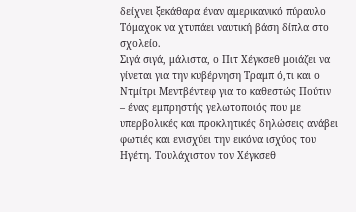δείχνει ξεκάθαρα έναν αμερικανικό πύραυλο Τόμαχοκ να χτυπάει ναυτική βάση δίπλα στο σχολείο.
Σιγά σιγά, μάλιστα, ο Πιτ Χέγκσεθ μοιάζει να γίνεται για την κυβέρνηση Τραμπ ό,τι και ο Ντμίτρι Μεντβέντεφ για το καθεστώς Πούτιν – ένας εμπρηστής γελωτοποιός που με υπερβολικές και προκλητικές δηλώσεις ανάβει φωτιές και ενισχύει την εικόνα ισχύος του Ηγέτη. Τουλάχιστον τον Χέγκσεθ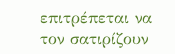επιτρέπεται να τον σατιρίζουν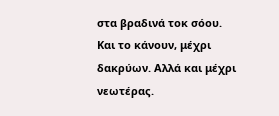στα βραδινά τοκ σόου. Και το κάνουν, μέχρι δακρύων. Αλλά και μέχρι νεωτέρας.